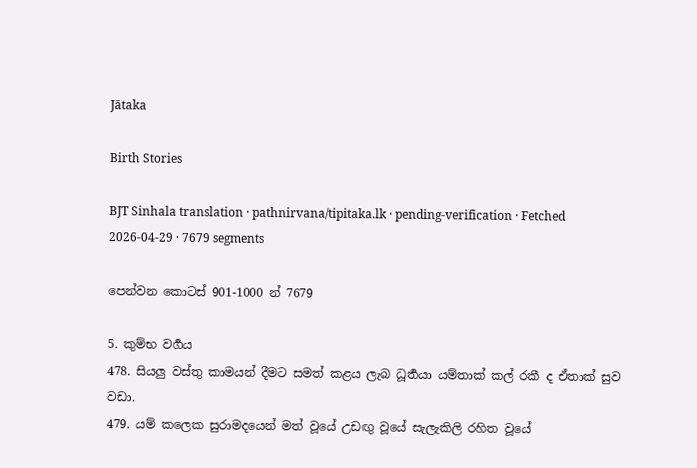Jātaka

Birth Stories

BJT Sinhala translation · pathnirvana/tipitaka.lk · pending-verification · Fetched 2026-04-29 · 7679 segments

පෙන්වන කොටස් 901-1000 න් 7679

5. කුම්භ වර්‍ගය
478. සියලු වස්තු කාමයන් දීමට සමත් කළය ලැබ ධූර්‍තයා යම්තාක් කල් රකී ද ඒතාක් සුව වඩා.
479. යම් කලෙක සුරාමදයෙන් මත් වූයේ උඩඟු වූයේ සැලැකිලි රහිත වූයේ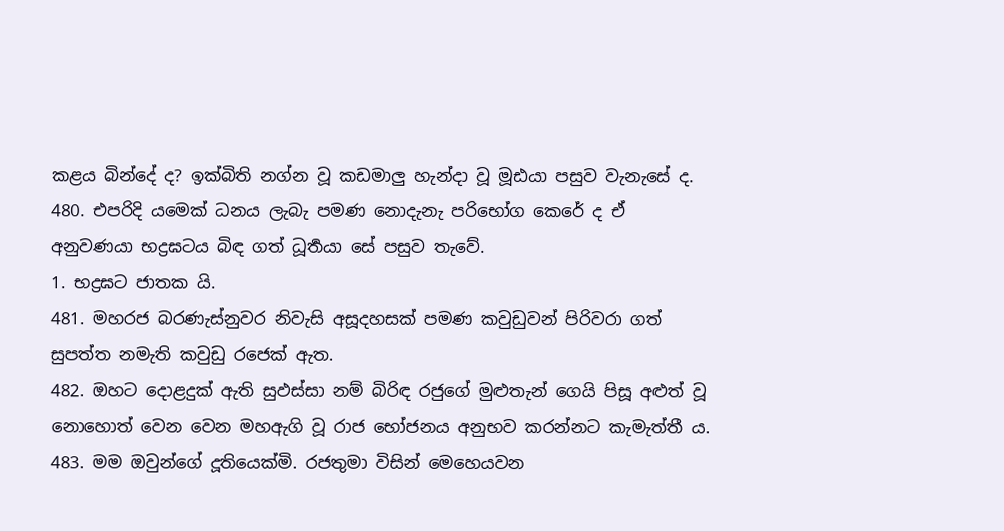කළය බින්දේ ද? ඉක්බිති නග්න වූ කඩමාලු හැන්දා වූ මූඪයා පසුව වැනැසේ ද.
480. එපරිදි යමෙක් ධනය ලැබැ පමණ නොදැනැ පරිභෝග කෙරේ ද ඒ අනුවණයා භද්‍රඝටය බිඳ ගත් ධූර්‍තයා සේ පසුව තැවේ.
1. භද්‍රඝට ජාතක යි.
481. මහරජ බරණැස්නුවර නිවැසි අසූදහසක් පමණ කවුඩුවන් පිරිවරා ගත් සුපත්ත නමැති කවුඩු රජෙක් ඇත.
482. ඔහට දොළදුක් ඇති සුඵස්සා නම් බිරිඳ රජුගේ මුළුතැන් ගෙයි පිසූ අළුත් වූ නොහොත් වෙන වෙන මහඇගි වූ රාජ භෝජනය අනුභව කරන්නට කැමැත්තී ය.
483. මම ඔවුන්ගේ දූතියෙක්මි. රජතුමා විසින් මෙහෙයවන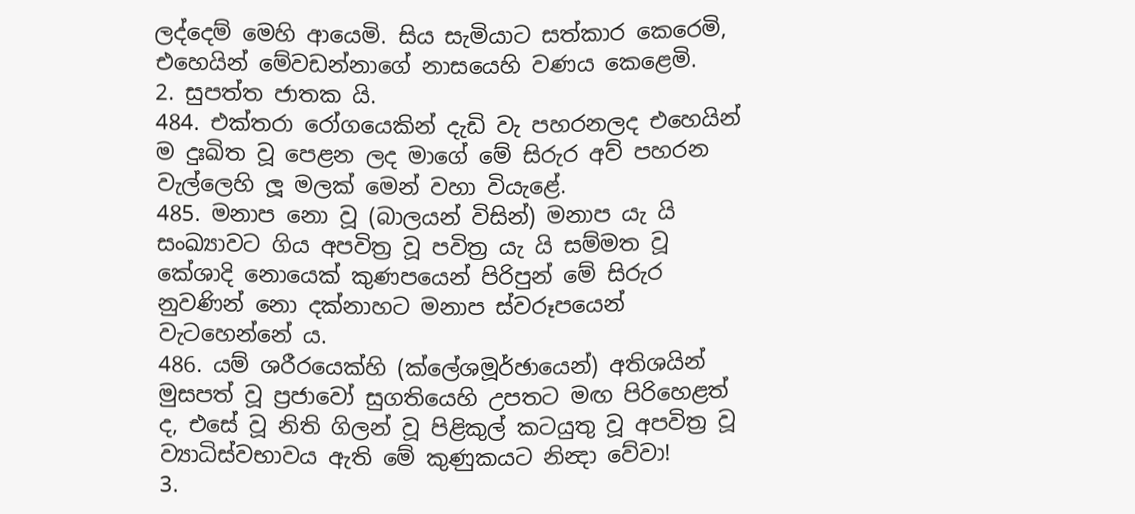ලද්දෙම් මෙහි ආයෙමි. සිය සැමියාට සත්කාර කෙරෙමි, එහෙයින් මේවඩන්නාගේ නාසයෙහි වණය කෙළෙමි.
2. සුපත්ත ජාතක යි.
484. එක්තරා රෝගයෙකින් දැඩි වැ පහරනලද එහෙයින් ම දුඃඛිත වූ පෙළන ලද මාගේ මේ සිරුර අව් පහරන වැල්ලෙහි ලූ මලක් මෙන් වහා වියැළේ.
485. මනාප නො වූ (බාලයන් විසින්) මනාප යැ යි සංඛ්‍යාවට ගිය අපවිත්‍ර වූ පවිත්‍ර යැ යි සම්මත වූ කේශාදි නොයෙක් කුණපයෙන් පිරිපුන් මේ සිරුර නුවණින් නො දක්නාහට මනාප ස්වරූපයෙන් වැටහෙන්නේ ය.
486. යම් ශරීරයෙක්හි (ක්ලේශමූර්ඡායෙන්) අතිශයින් මුසපත් වූ ප්‍රජාවෝ සුගතියෙහි උපතට මඟ පිරිහෙළත් ද, එසේ වූ නිති ගිලන් වූ පිළිකුල් කටයුතු වූ අපවිත්‍ර වූ ව්‍යාධිස්වභාවය ඇති මේ කුණුකයට නින්‍දා වේවා!
3.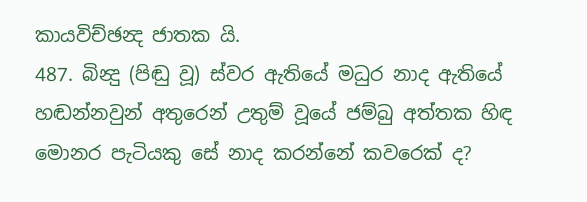කායවිච්ඡන්‍ද ජාතක යි.
487. බින්‍දු (පිඬු වූ) ස්වර ඇතියේ මධුර නාද ඇතියේ හඬන්නවුන් අතුරෙන් උතුම් වූයේ ජම්බු අත්තක හිඳ මොනර පැටියකු සේ නාද කරන්නේ කවරෙක් ද?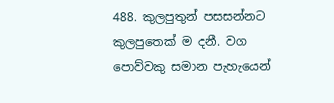488. කුලපුතුන් පසසන්නට කුලපුතෙක් ම දනී. වග පොව්වකු සමාන පැහැයෙන්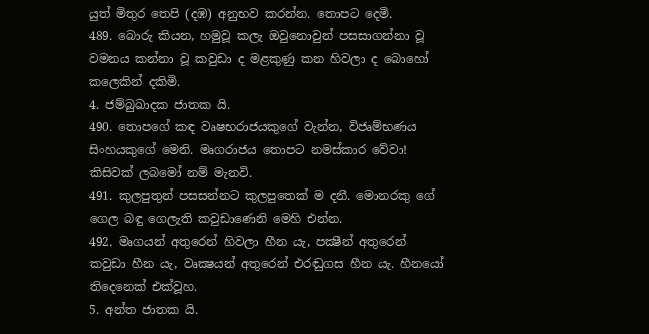යුත් මිතුර තෙපි (දඹ) අනුභව කරන්න. තොපට දෙමි.
489. බොරු කියන, හමුවූ කලැ ඔවුනොවුන් පසසාගන්නා වූ වමනය කන්නා වූ කවුඩා ද මළකුණු කන හිවලා ද බොහෝ කලෙකින් දකිමි.
4. ජම්බුඛාදක ජාතක යි.
490. තොපගේ කඳ වෘෂභරාජයකුගේ වැන්න, විජෘම්භණය සිංහයකුගේ මෙනි. මෘගරාජය තොපට නමස්කාර වේවා! කිසිවක් ලබමෝ නම් මැනවි.
491. කුලපුතුන් පසසන්නට කුලපුතෙක් ම දනී. මොනරකු ගේ ගෙල බඳු ගෙලැති කවුඩාණෙනි මෙහි එන්න.
492. මෘගයන් අතුරෙන් හිවලා හීන යැ, පක්‍ෂීන් අතුරෙන් කවුඩා හීන යැ, වෘක්‍ෂයන් අතුරෙන් එරඬුගස හීන යැ. හීනයෝ තිදෙනෙක් එක්වූහ.
5. අන්ත ජාතක යි.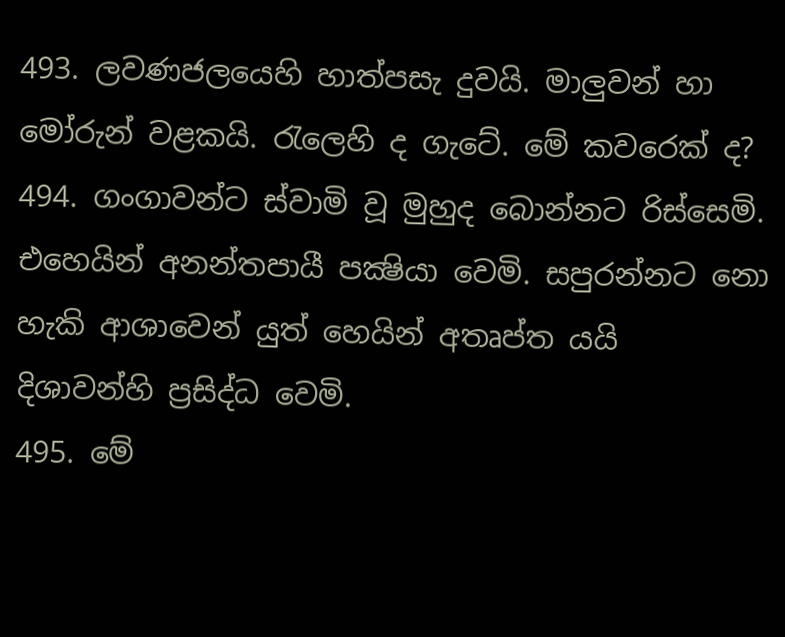493. ලවණජලයෙහි හාත්පසැ දුවයි. මාලුවන් හා මෝරුන් වළකයි. රැලෙහි ද ගැටේ. මේ කවරෙක් ද?
494. ගංගාවන්ට ස්වාමි වූ මුහුද බොන්නට රිස්සෙමි. එහෙයින් අනන්තපායී පක්‍ෂියා වෙමි. සපුරන්නට නො හැකි ආශාවෙන් යුත් හෙයින් අතෘප්ත යයි දිශාවන්හි ප්‍රසිද්ධ වෙමි.
495. මේ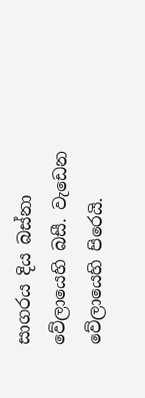සාගරය දිය බස්නා වේලායෙහි බසී. වැඩෙන වේලායෙහි පිරෙයි.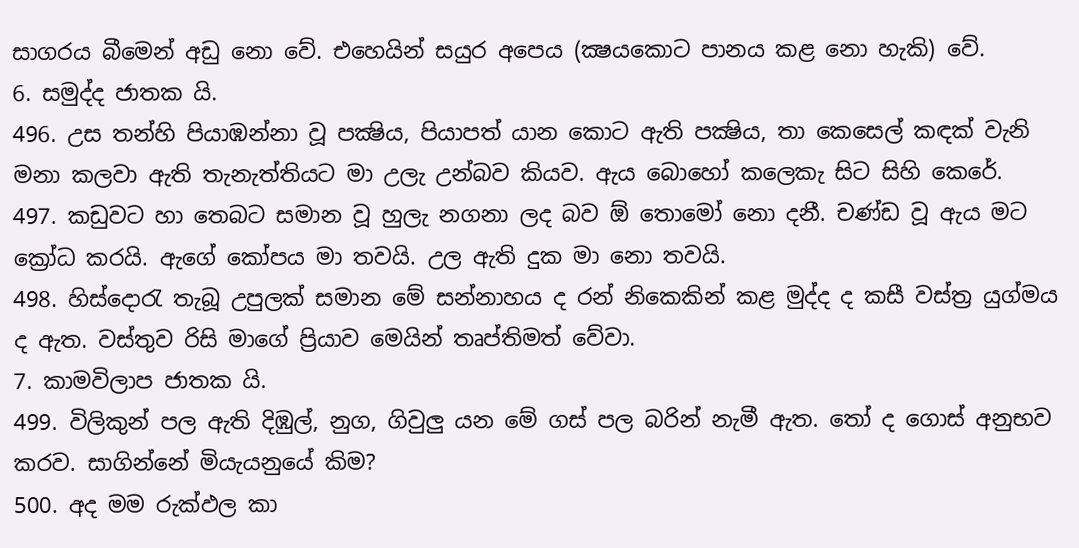සාගරය බීමෙන් අඩු නො වේ. එහෙයින් සයුර අපෙය (ක්‍ෂයකොට පානය කළ නො හැකි) වේ.
6. සමුද්ද ජාතක යි.
496. උස තන්හි පියාඹන්නා වූ පක්‍ෂිය, පියාපත් යාන කොට ඇති පක්‍ෂිය, තා කෙසෙල් කඳක් වැනි මනා කලවා ඇති තැනැත්තියට මා උලැ උන්බව කියව. ඇය බොහෝ කලෙකැ සිට සිහි කෙරේ.
497. කඩුවට හා තෙබට සමාන වූ හුලැ නගනා ලද බව ඕ තොමෝ නො දනී. චණ්ඩ වූ ඇය මට ක්‍රෝධ කරයි. ඇගේ කෝපය මා තවයි. උල ඇති දුක මා නො තවයි.
498. හිස්දොරැ තැබූ උපුලක් සමාන මේ සන්නාහය ද රන් නිකෙකින් කළ මුද්ද ද කසී වස්ත්‍ර යුග්මය ද ඇත. වස්තුව රිසි මාගේ ප්‍රියාව මෙයින් තෘප්තිමත් වේවා.
7. කාමවිලාප ජාතක යි.
499. විලිකුන් පල ඇති දිඹුල්, නුග, ගිවුලු යන මේ ගස් පල බරින් නැමී ඇත. තෝ ද ගොස් අනුභව කරව. සාගින්නේ මියැයනුයේ කිම?
500. අද මම රුක්ඵල කා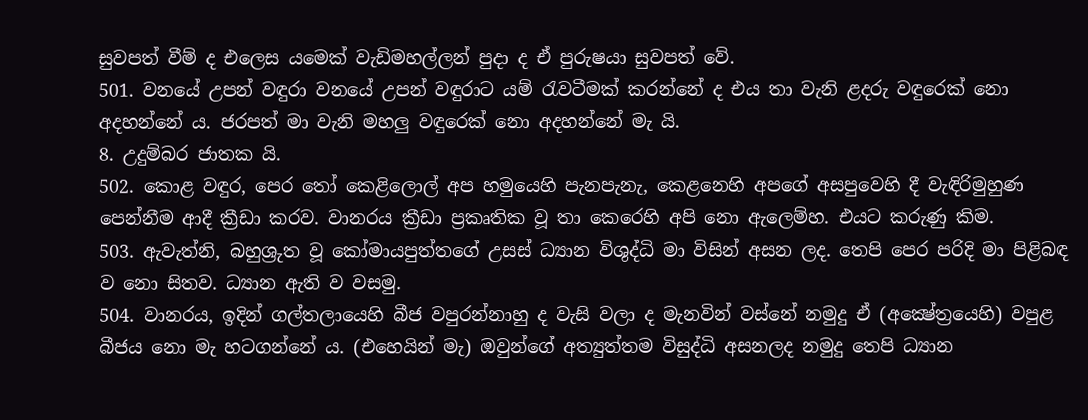සුවපත් වීම් ද එලෙස යමෙක් වැඩිමහල්ලන් පුදා ද ඒ පුරුෂයා සුවපත් වේ.
501. වනයේ උපන් වඳුරා වනයේ උපන් වඳුරාට යම් රැවටීමක් කරන්නේ ද එය තා වැනි ළදරු වඳුරෙක් නො අදහන්නේ ය. ජරපත් මා වැනි මහලු වඳුරෙක් නො අදහන්නේ මැ යි.
8. උදුම්බර ජාතක යි.
502. කොළ වඳුර, පෙර තෝ කෙළිලොල් අප හමුයෙහි පැනපැනැ, කෙළනෙහි අපගේ අසපුවෙහි දී වැඳිරිමුහුණ පෙන්නීම ආදී ක්‍රීඩා කරව. වානරය ක්‍රීඩා ප්‍රකෘතික වූ තා කෙරෙහි අපි නො ඇලෙම්හ. එයට කරුණු කිම.
503. ඇවැත්නි, බහුශ්‍රුත වූ කෝමායපුත්තගේ උසස් ධ්‍යාන විශුද්ධි මා විසින් අසන ලද. තෙපි පෙර පරිදි මා පිළිබඳ ව නො සිතව. ධ්‍යාන ඇති ව වසමු.
504. වානරය, ඉදින් ගල්තලායෙහි බීජ වපුරන්නාහු ද වැසි වලා ද මැනවින් වස්නේ නමුදු ඒ (අක්‍ෂේත්‍රයෙහි) වපුළ බීජය නො මැ හටගන්නේ ය. (එහෙයින් මැ) ඔවුන්ගේ අත්‍යුත්තම විසුද්ධි අසනලද නමුදු තෙපි ධ්‍යාන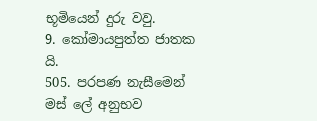භූමියෙන් දුරු වවු.
9. කෝමායපුත්ත ජාතක යි.
505. පරපණ නැසීමෙන් මස් ලේ අනුභව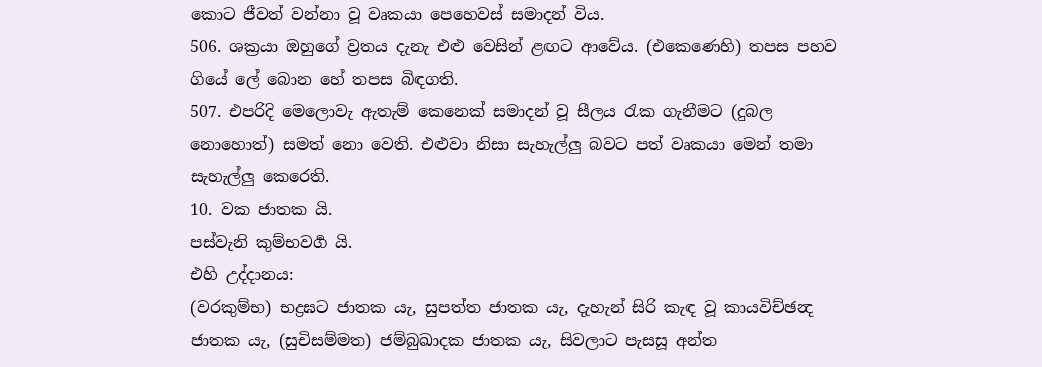කොට ජීවත් වන්නා වූ වෘකයා පෙහෙවස් සමාදන් විය.
506. ශක්‍රයා ඔහුගේ ව්‍රතය දැනැ එළු වෙසින් ළඟට ආවේය. (එකෙණෙහි) තපස පහව ගියේ ලේ බොන හේ තපස බිඳගති.
507. එපරිදි මෙලොවැ ඇතැම් කෙනෙක් සමාදන් වූ සීලය රැක ගැනීමට (දුබල නොහොත්) සමත් නො වෙති. එළුවා නිසා සැහැල්ලු බවට පත් වෘකයා මෙන් තමා සැහැල්ලු කෙරෙති.
10. වක ජාතක යි.
පස්වැනි කුම්භවර්‍ග යි.
එහි උද්දානය:
(වරකුම්භ) භද්‍රඝට ජාතක යැ, සුපත්ත ජාතක යැ, දැහැන් සිරි කැඳ වූ කායවිච්ඡන්‍ද ජාතක යැ, (සුචිසම්මත) ජම්බුඛාදක ජාතක යැ, සිවලාට පැසසූ අන්ත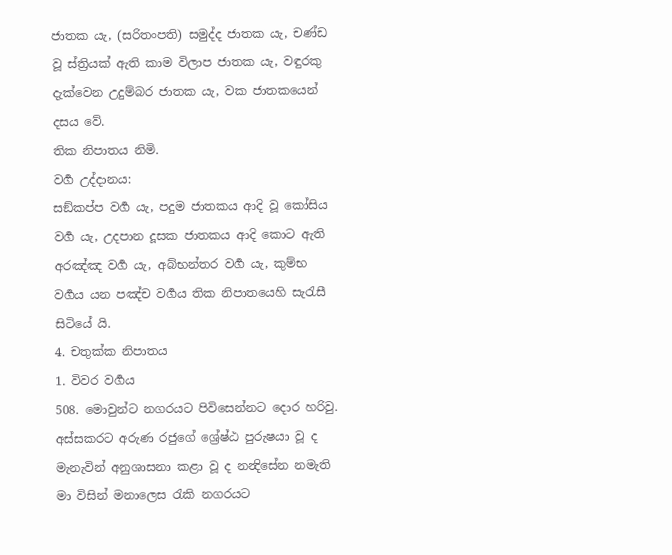ජාතක යැ, (සරිතංපති) සමුද්ද ජාතක යැ, චණ්ඩ වූ ස්ත්‍රියක් ඇති කාම විලාප ජාතක යැ, වඳුරකු දැක්වෙන උදුම්බර ජාතක යැ, වක ජාතකයෙන් දසය වේ.
තික නිපාතය නිමි.
වර්‍ග උද්දානය:
සඞ්කප්ප වර්‍ග යැ, පදුම ජාතකය ආදි වූ කෝසිය වර්‍ග යැ, උදපාන දූසක ජාතකය ආදි කොට ඇති අරඤ්ඤ වර්‍ග යැ, අබ්භන්තර වර්‍ග යැ, කුම්භ වර්‍ගය යන පඤ්ච වර්‍ගය තික නිපාතයෙහි සැරැසී සිටියේ යි.
4. චතුක්ක නිපාතය
1. විවර වර්‍ගය
508. මොවුන්ට නගරයට පිවිසෙන්නට දොර හරිවු. අස්සකරට අරුණ රජුගේ ශ්‍රේෂ්ඨ පුරුෂයා වූ ද මැනැවින් අනුශාසනා කළා වූ ද නන්‍දිසේන නමැති මා විසින් මනාලෙස රැකි නගරයට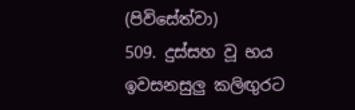(පිවිසේත්වා)
509. දුස්සහ වූ භය ඉවසනසුලු කලිඟුරට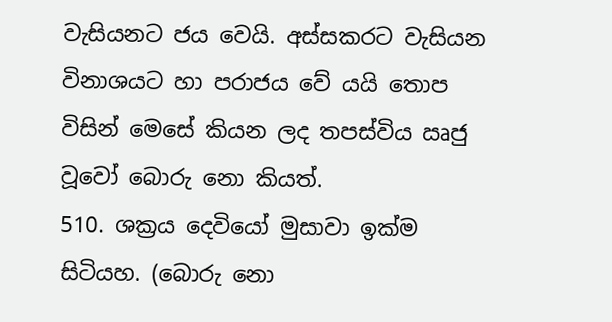වැසියනට ජය වෙයි. අස්සකරට වැසියන විනාශයට හා පරාජය වේ යයි තොප විසින් මෙසේ කියන ලද තපස්විය ඍජු වූවෝ බොරු නො කියත්.
510. ශක්‍රය දෙවියෝ මුසාවා ඉක්ම සිටියහ. (බොරු නො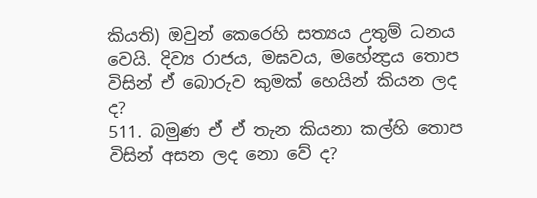කියති) ඔවුන් කෙරෙහි සත්‍යය උතුම් ධනය වෙයි. දිව්‍ය රාජය, මඝවය, මහේන්‍ද්‍රය තොප විසින් ඒ බොරුව කුමක් හෙයින් කියන ලද ද?
511. බමුණ ඒ ඒ තැන කියනා කල්හි තොප විසින් අසන ලද නො වේ ද?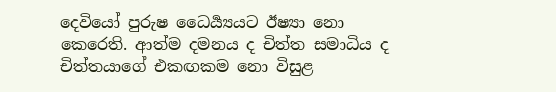දෙවියෝ පුරුෂ ධෛර්‍ය්‍යයට ඊෂ්‍යා නො කෙරෙති. ආත්ම දමනය ද චිත්ත සමාධිය ද චිත්තයාගේ එකඟකම නො විසුළ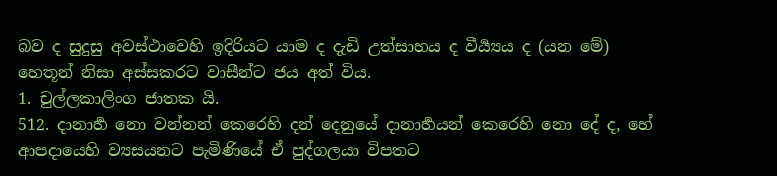බව ද සුදුසු අවස්ථාවෙහි ඉදිරියට යාම ද දැඩි උත්සාහය ද වීර්‍ය්‍යය ද (යන මේ) හෙතූන් නිසා අස්සකරට වාසීන්ට ජය අත් විය.
1. චුල්ලකාලිංග ජාතක යි.
512. දානාර්‍හ නො වන්නන් කෙරෙහි දන් දෙනුයේ දානාර්‍හයන් කෙරෙහි නො දේ ද, හේ ආපදායෙහි ව්‍යසයනට පැමිණියේ ඒ පුද්ගලයා විපතට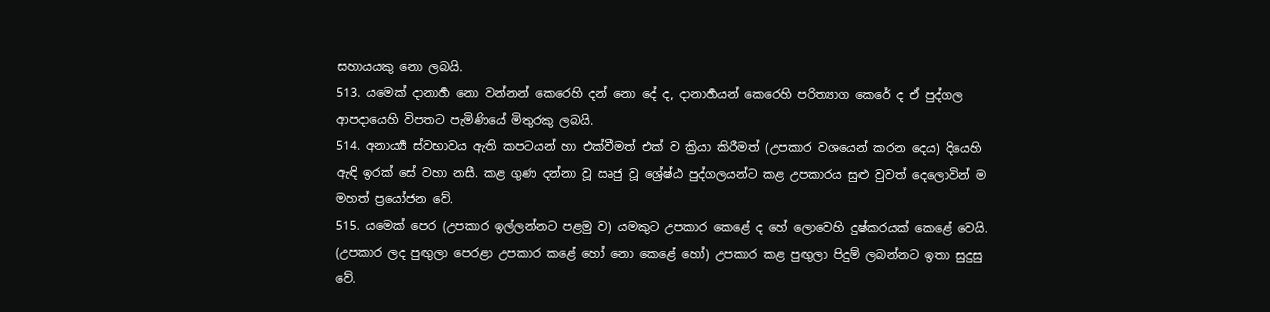සහායයකු නො ලබයි.
513. යමෙක් දානාර්‍හ නො වන්නන් කෙරෙහි දන් නො දේ ද, දානාර්‍හයන් කෙරෙහි පරිත්‍යාග කෙරේ ද ඒ පුද්ගල ආපදායෙහි විපතට පැමිණියේ මිතුරකු ලබයි.
514. අනාර්‍ය්‍ය ස්වභාවය ඇති කපටයන් හා එක්වීමත් එක් ව ක්‍රියා කිරීමත් (උපකාර වශයෙන් කරන දෙය) දියෙහි ඇඳි ඉරක් සේ වහා නසී. කළ ගුණ දන්නා වූ ඍජු වූ ශ්‍රේෂ්ඨ පුද්ගලයන්ට කළ උපකාරය සුළු වුවත් දෙලොවින් ම මහත් ප්‍රයෝජන වේ.
515. යමෙක් පෙර (උපකාර ඉල්ලන්නට පළමු ව) යමකුට උපකාර කෙළේ ද හේ ලොවෙහි දුෂ්කරයක් කෙළේ වෙයි. (උපකාර ලද පුඟුලා පෙරළා උපකාර කළේ හෝ නො කෙළේ හෝ) උපකාර කළ පුඟුලා පිදුම් ලබන්නට ඉතා සුදුසු වේ.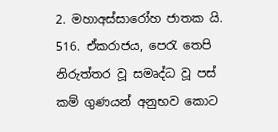2. මහාඅස්සාරෝහ ජාතක යි.
516. ඒකරාජය, පෙරැ තෙපි නිරුත්තර වූ සමෘද්ධ වූ පස් කම් ගුණයන් අනුභව කොට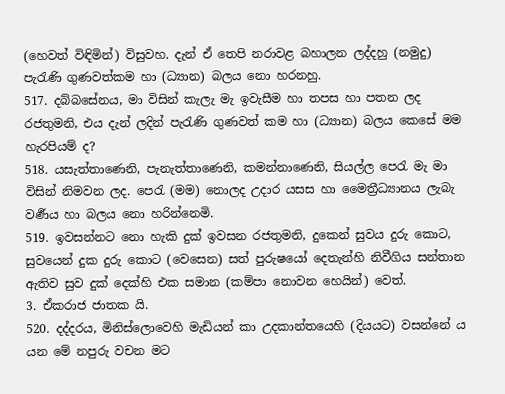(හෙවත් විඳිමින්) විසුවහ. දැන් ඒ තෙපි නරාවළ බහාලන ලද්දහු (නමුදු) පැරැණි ගුණවත්කම හා (ධ්‍යාන) බලය නො හරනහු.
517. දබ්බසේනය, මා විසින් කැලැ මැ ඉවැසීම හා තපස හා පතන ලද රජතුමනි, එය දැන් ලදින් පැරැණි ගුණවත් කම හා (ධ්‍යාන) බලය කෙසේ මම හැරපියම් ද?
518. යසැත්තාණෙනි, පැනැත්තාණෙනි, කමන්නාණෙනි, සියල්ල පෙරැ මැ මා විසින් නිමවන ලද. පෙරැ (මම) නොලද උදාර යසස හා මෛත්‍රීධ්‍යානය ලැබැ වර්‍ණය හා බලය නො හරින්නෙමි.
519. ඉවසන්නට නො හැකි දුක් ඉවසන රජතුමනි, දුකෙන් සුවය දුරු කොට, සුවයෙන් දුක දුරු කොට (වෙසෙන) සත් පුරුෂයෝ දෙතැන්හි නිවීගිය සන්තාන ඇතිව සුව දුක් දෙක්හි එක සමාන (කම්පා නොවන හෙයින්) වෙත්.
3. ඒකරාජ ජාතක යි.
520. දද්දරය, මිනිස්ලොවෙහි මැඩියන් කා උදකාන්තයෙහි (දියයට) වසන්නේ ය යන මේ නපුරු වචන මට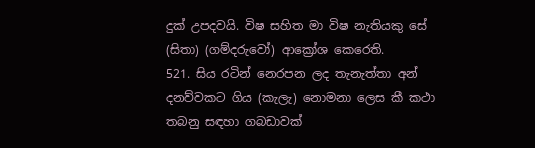දුක් උපදවයි. විෂ සහිත මා විෂ නැතියකු සේ (සිතා) (ගම්දරුවෝ) ආක්‍රෝශ කෙරෙති.
521. සිය රටින් නෙරපන ලද තැනැත්තා අන් දනව්වකට ගිය (කැලැ) නොමනා ලෙස කී කථා තබනු සඳහා ගබඩාවක්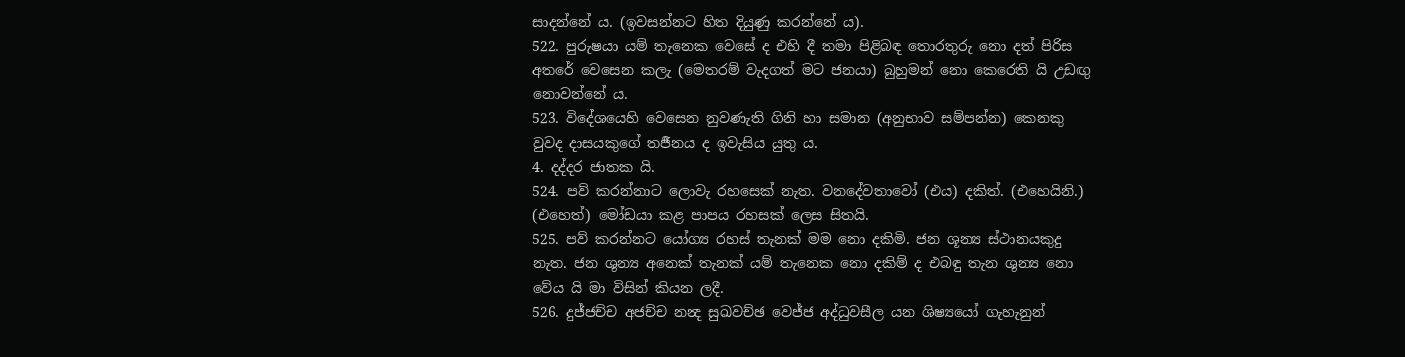සාදන්නේ ය. (ඉවසන්නට හිත දියුණු කරන්නේ ය).
522. පුරුෂයා යම් තැනෙක වෙසේ ද එහි දී තමා පිළිබඳ තොරතුරු නො දත් පිරිස අතරේ වෙසෙන කලැ (මෙතරම් වැදගත් මට ජනයා) බුහුමන් නො කෙරෙති යි උඩඟු නොවන්නේ ය.
523. විදේශයෙහි වෙසෙන නුවණැති ගිනි හා සමාන (අනුභාව සම්පන්න) කෙනකු වුවද දාසයකුගේ තර්‍ජනය ද ඉවැසිය යුතු ය.
4. දද්දර ජාතක යි.
524. පව් කරන්නාට ලොවැ රහසෙක් නැත. වනදේවතාවෝ (එය) දකිත්. (එහෙයිනි.) (එහෙත්) මෝඩයා කළ පාපය රහසක් ලෙස සිතයි.
525. පව් කරන්නට යෝග්‍ය රහස් තැනක් මම නො දකිමි. ජන ශූන්‍ය ස්ථානයකුදු නැත. ජන ශුන්‍ය අනෙක් තැනක් යම් තැනෙක නො දකිම් ද එබඳු තැන ශුන්‍ය නො වේය යි මා විසින් කියන ලදී.
526. දුජ්ජච්ච අජච්ච නන්‍ද සුඛවච්ඡ වෙජ්ජ අද්ධුවසීල යන ශිෂ්‍යයෝ ගැහැනුන්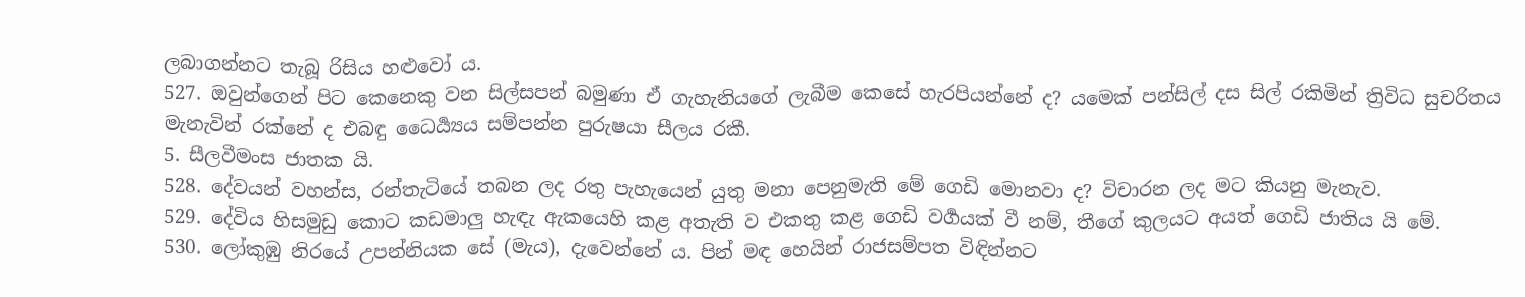ලබාගන්නට තැබූ රිසිය හළුවෝ ය.
527. ඔවුන්ගෙන් පිට කෙනෙකු වන සිල්සපන් බමුණා ඒ ගැහැනියගේ ලැබීම කෙසේ හැරපියන්නේ ද? යමෙක් පන්සිල් දස සිල් රකිමින් ත්‍රිවිධ සුචරිතය මැනැවින් රක්නේ ද එබඳු ධෛර්‍ය්‍යය සම්පන්න පුරුෂයා සීලය රකී.
5. සීලවීමංස ජාතක යි.
528. දේවයන් වහන්ස, රන්තැටියේ තබන ලද රතු පැහැයෙන් යුතු මනා පෙනුමැති මේ ගෙඩි මොනවා ද? විචාරන ලද මට කියනු මැනැව.
529. දේවිය හිසමුඩු කොට කඩමාලු හැඳැ ඇකයෙහි කළ අතැති ව එකතු කළ ගෙඩි වර්‍ගයක් වී නම්, තීගේ කුලයට අයත් ගෙඩි ජාතිය යි මේ.
530. ලෝකුඹු නිරයේ උපන්නියක සේ (මැය), දැවෙන්නේ ය. පින් මඳ හෙයින් රාජසම්පත විඳින්නට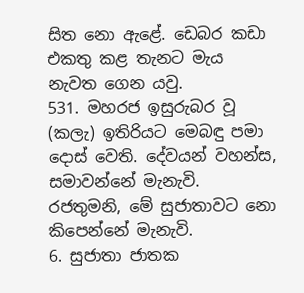සිත නො ඇළේ. ඩෙබර කඩා එකතු කළ තැනට මැය නැවත ගෙන යවු.
531. මහරජ ඉසුරුබර වූ (කලැ) ඉතිරියට මෙබඳු පමා දොස් වෙති. දේවයන් වහන්ස, සමාවන්නේ මැනැවි. රජතුමනි, මේ සුජාතාවට නො කිපෙන්නේ මැනැවි.
6. සුජාතා ජාතක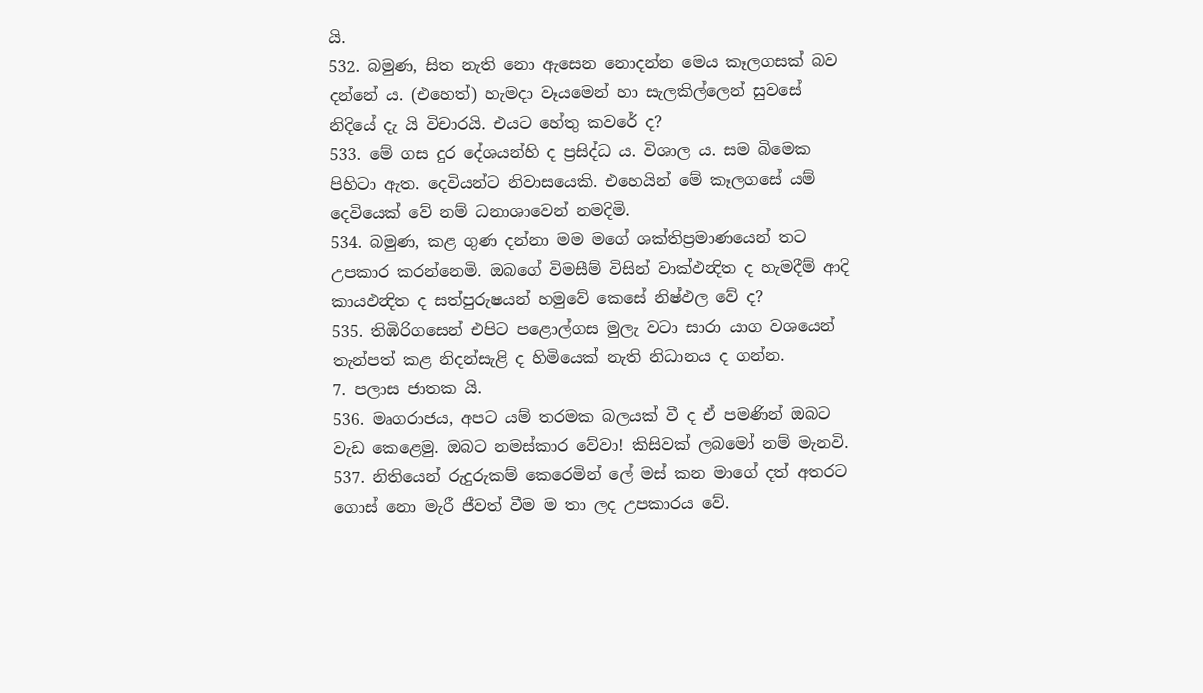යි.
532. බමුණ, සිත නැති නො ඇසෙන නොදන්න මෙය කෑලගසක් බව දන්නේ ය. (එහෙත්) හැමදා වෑයමෙන් හා සැලකිල්ලෙන් සුවසේ නිදියේ දැ යි විචාරයි. එයට හේතු කවරේ ද?
533. මේ ගස දුර දේශයන්හි ද ප්‍රසිද්ධ ය. විශාල ය. සම බිමෙක පිහිටා ඇත. දෙවියන්ට නිවාසයෙකි. එහෙයින් මේ කෑලගසේ යම් දෙවියෙක් වේ නම් ධනාශාවෙන් නමදිමි.
534. බමුණ, කළ ගුණ දන්නා මම මගේ ශක්තිප්‍රමාණයෙන් තට උපකාර කරන්නෙමි. ඔබගේ විමසීම් විසින් වාක්ඵන්‍දිත ද හැමදීම් ආදි කායඵන්‍දිත ද සත්පුරුෂයන් හමුවේ කෙසේ නිෂ්ඵල වේ ද?
535. තිඹිරිගසෙන් එපිට පළොල්ගස මුලැ වටා සාරා යාග වශයෙන් තැන්පත් කළ නිදන්සැළි ද හිමියෙක් නැති නිධානය ද ගන්න.
7. පලාස ජාතක යි.
536. මෘගරාජය, අපට යම් තරමක බලයක් වී ද ඒ පමණින් ඔබට වැඩ කෙළෙමු. ඔබට නමස්කාර වේවා! කිසිවක් ලබමෝ නම් මැනවි.
537. නිතියෙන් රුදුරුකම් කෙරෙමින් ලේ මස් කන මාගේ දත් අතරට ගොස් නො මැරී ජීවත් වීම ම තා ලද උපකාරය වේ.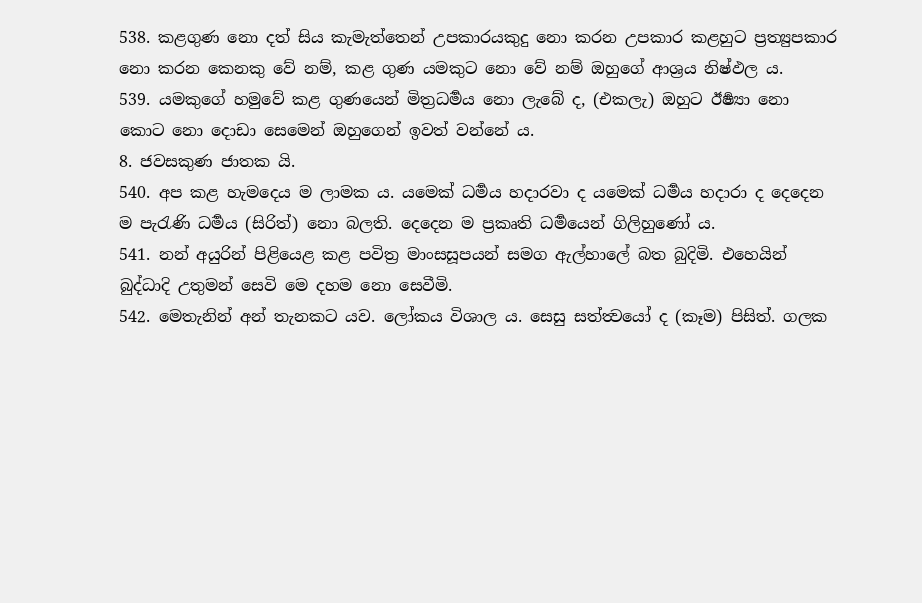538. කළගුණ නො දත් සිය කැමැත්තෙන් උපකාරයකුදු නො කරන උපකාර කළහුට ප්‍රත්‍යුපකාර නො කරන කෙනකු වේ නම්, කළ ගුණ යමකුට නො වේ නම් ඔහුගේ ආශ්‍රය නිෂ්ඵල ය.
539. යමකුගේ හමුවේ කළ ගුණයෙන් මිත්‍රධර්‍මය නො ලැබේ ද, (එකලැ) ඔහුට ඊර්‍ෂ්‍යා නො කොට නො දොඩා සෙමෙන් ඔහුගෙන් ඉවත් වන්නේ ය.
8. ජවසකුණ ජාතක යි.
540. අප කළ හැමදෙය ම ලාමක ය. යමෙක් ධර්‍මය හදාරවා ද යමෙක් ධර්‍මය හදාරා ද දෙදෙන ම පැරැණි ධර්‍මය (සිරිත්) නො බලති. දෙදෙන ම ප්‍රකෘති ධර්‍මයෙන් ගිලිහුණෝ ය.
541. නන් අයුරින් පිළියෙළ කළ පවිත්‍ර මාංසසූපයන් සමග ඇල්හාලේ බත බුදිමි. එහෙයින් බුද්ධාදි උතුමන් සෙවි මෙ දහම නො සෙවීමි.
542. මෙතැනින් අන් තැනකට යව. ලෝකය විශාල ය. සෙසු සත්ත්‍වයෝ ද (කෑම) පිසිත්. ගලක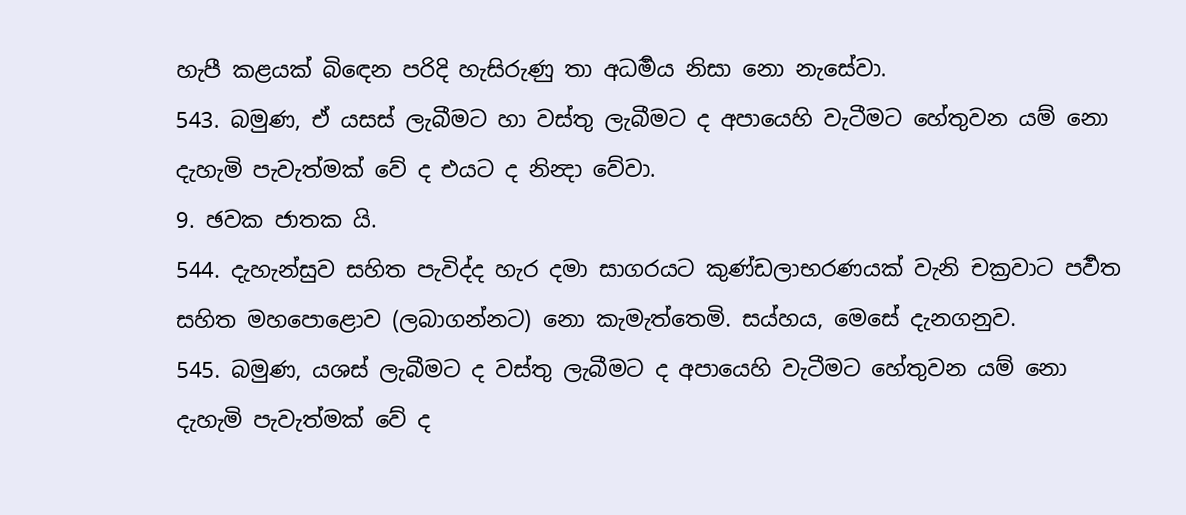හැපී කළයක් බිඳෙන පරිදි හැසිරුණු තා අධර්‍මය නිසා නො නැසේවා.
543. බමුණ, ඒ යසස් ලැබීමට හා වස්තු ලැබීමට ද අපායෙහි වැටීමට හේතුවන යම් නො දැහැමි පැවැත්මක් වේ ද එයට ද නින්‍දා වේවා.
9. ඡවක ජාතක යි.
544. දැහැන්සුව සහිත පැවිද්ද හැර දමා සාගරයට කුණ්ඩලාභරණයක් වැනි චක්‍රවාට පර්‍වත සහිත මහපොළොව (ලබාගන්නට) නො කැමැත්තෙමි. සය්හය, මෙසේ දැනගනුව.
545. බමුණ, යශස් ලැබීමට ද වස්තු ලැබීමට ද අපායෙහි වැටීමට හේතුවන යම් නො දැහැමි පැවැත්මක් වේ ද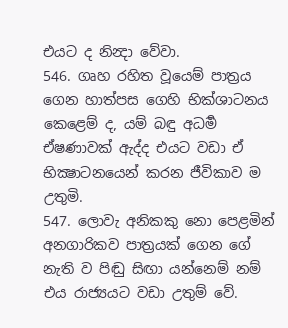එයට ද නින්‍දා වේවා.
546. ගෘහ රහිත වූයෙම් පාත්‍රය ගෙන හාත්පස ගෙහි භික්ශාටනය කෙළෙම් ද, යම් බඳු අධර්‍ම ඒෂණාවක් ඇද්ද එයට වඩා ඒ භික්‍ෂාටනයෙන් කරන ජීවිකාව ම උතුමි.
547. ලොවැ අනිකකු නො පෙළමින් අනගාරිකව පාත්‍රයක් ගෙන ගේ නැති ව පිඬු සිඟා යන්නෙම් නම් එය රාජ්‍යයට වඩා උතුම් වේ.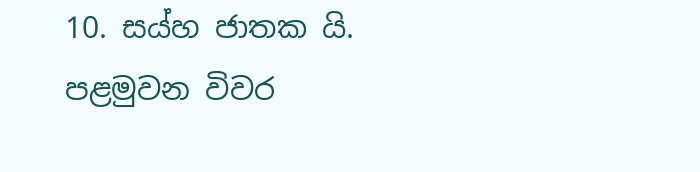10. සය්හ ජාතක යි.
පළමුවන විවර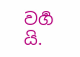වර්‍ග යි.